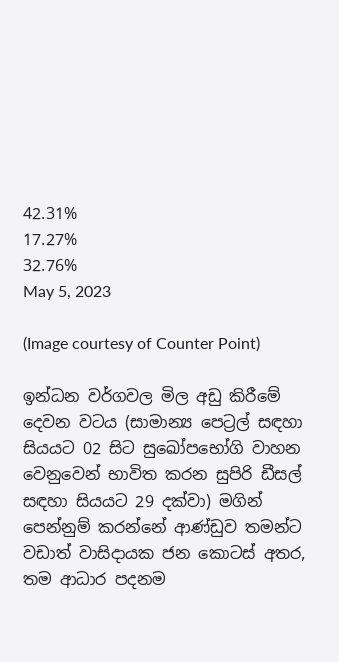42.31%
17.27%
32.76%
May 5, 2023

(Image courtesy of Counter Point)

ඉන්ධන වර්ගවල මිල අඩු කිරීමේ දෙවන වටය (සාමාන්‍ය පෙට්‍රල් සඳහා සියයට 02 සිට සුඛෝපභෝගි වාහන වෙනුවෙන් භාවිත කරන සුපිරි ඩීසල් සඳහා සියයට 29 දක්වා) මගින් පෙන්නුම් කරන්නේ ආණ්ඩුව තමන්ට වඩාත් වාසිදායක ජන කොටස් අතර, තම ආධාර පදනම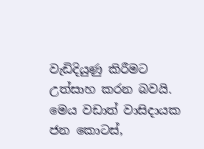වැඩිදියුණු කිරීමට උත්සාහ කරන බවයි. මෙය වඩාත් වාසිදායක ජන කොටස්,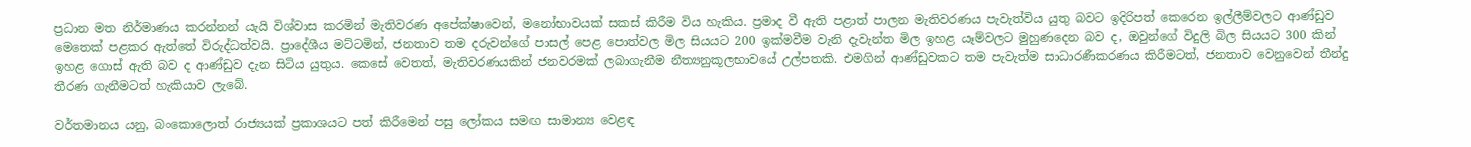ප්‍රධාන මත නිර්මාණය කරන්නන් යැයි විශ්වාස කරමින් මැතිවරණ අපේක්ෂාවෙන්, මනෝභාවයක් සකස් කිරීම විය හැකිය. ප්‍රමාද වී ඇති පළාත් පාලන මැතිවරණය පැවැත්විය යුතු බවට ඉදිරිපත් කෙරෙන ඉල්ලීම්වලට ආණ්ඩුව මෙතෙක් පළකර ඇත්තේ විරුද්ධත්වයි. ප්‍රාදේශීය මට්ටමින්, ජනතාව තම දරුවන්ගේ පාසල් පෙළ පොත්වල මිල සියයට 200 ඉක්මවීම වැනි දැවැන්ත මිල ඉහළ යෑම්වලට මුහුණදෙන බව ද, ඔවුන්ගේ විදුලි බිල සියයට 300 කින් ඉහළ ගොස් ඇති බව ද ආණ්ඩුව දැන සිටිය යුතුය. කෙසේ වෙතත්, මැතිවරණයකින් ජනවරමක් ලබාගැනීම නීත්‍යනුකූලභාවයේ උල්පතකි. එමගින් ආණ්ඩුවකට තම පැවැත්ම සාධාරණීකරණය කිරීමටත්, ජනතාව වෙනුවෙන් තීන්දු තීරණ ගැනීමටත් හැකියාව ලැබේ.

වර්තමානය යනු, බංකොලොත් රාජ්‍යයක් ප්‍රකාශයට පත් කිරීමෙන් පසු ලෝකය සමඟ සාමාන්‍ය වෙළඳ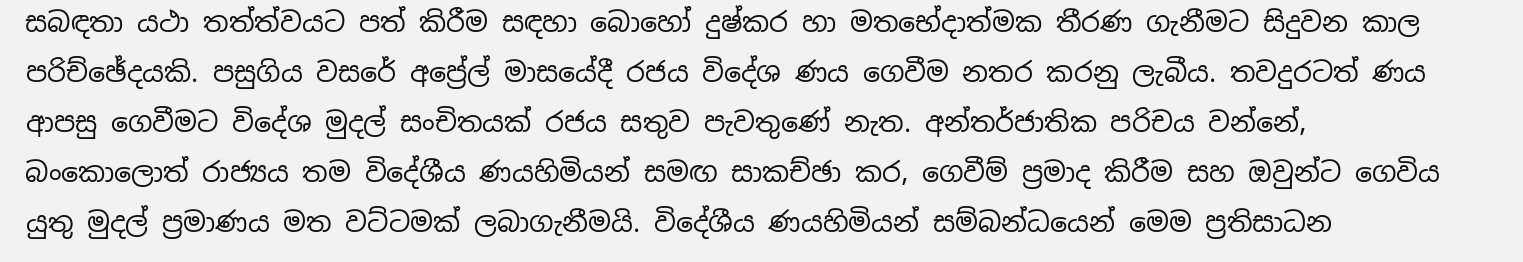සබඳතා යථා තත්ත්වයට පත් කිරීම සඳහා බොහෝ දුෂ්කර හා මතභේදාත්මක තීරණ ගැනීමට සිදුවන කාල පරිච්ඡේදයකි. පසුගිය වසරේ අප්‍රේල් මාසයේදී රජය විදේශ ණය ගෙවීම නතර කරනු ලැබීය. තවදුරටත් ණය ආපසු ගෙවීමට විදේශ මුදල් සංචිතයක් රජය සතුව පැවතුණේ නැත. අන්තර්ජාතික පරිචය වන්නේ, බංකොලොත් රාජ්‍යය තම විදේශීය ණයහිමියන් සමඟ සාකච්ඡා කර, ගෙවීම් ප්‍රමාද කිරීම සහ ඔවුන්ට ගෙවිය යුතු මුදල් ප්‍රමාණය මත වට්ටමක් ලබාගැනීමයි. විදේශීය ණයහිමියන් සම්බන්ධයෙන් මෙම ප්‍රතිසාධන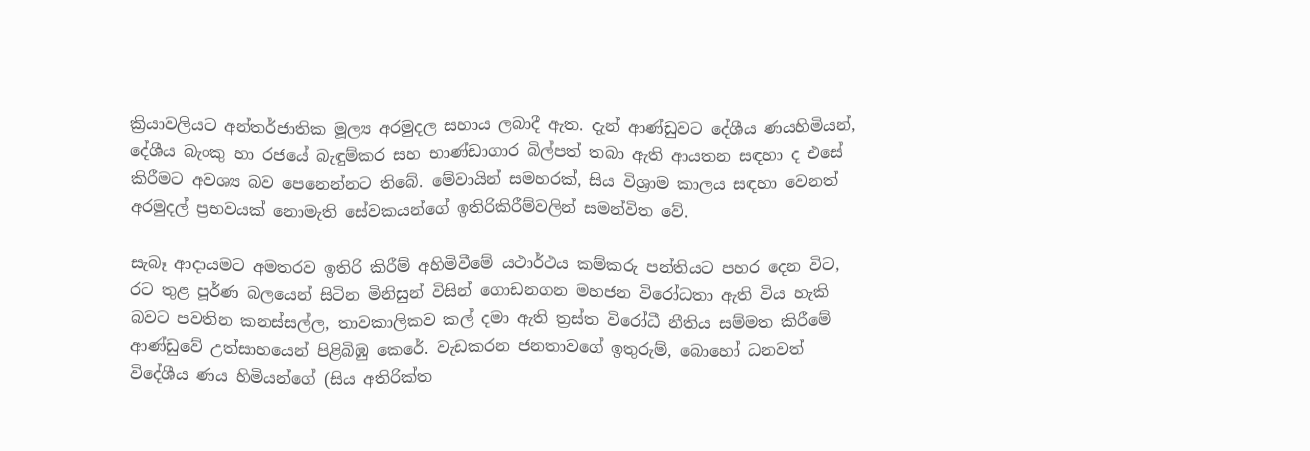ක්‍රියාවලියට අන්තර්ජාතික මූල්‍ය අරමුදල සහාය ලබාදී ඇත. දැන් ආණ්ඩුවට දේශීය ණයහිමියන්, දේශීය බැංකු හා රජයේ බැඳුම්කර සහ භාණ්ඩාගාර බිල්පත් තබා ඇති ආයතන සඳහා ද එසේ කිරීමට අවශ්‍ය බව පෙනෙන්නට තිබේ. මේවායින් සමහරක්, සිය විශ්‍රාම කාලය සඳහා වෙනත් අරමුදල් ප්‍රභවයක් නොමැති සේවකයන්ගේ ඉතිරිකිරීම්වලින් සමන්විත වේ.

සැබෑ ආදායමට අමතරව ඉතිරි කිරීම් අහිමිවීමේ යථාර්ථය කම්කරු පන්තියට පහර දෙන විට, රට තුළ පූර්ණ බලයෙන් සිටින මිනිසුන් විසින් ගොඩනගන මහජන විරෝධතා ඇති විය හැකි බවට පවතින කනස්සල්ල, තාවකාලිකව කල් දමා ඇති ත්‍රස්ත විරෝධී නීතිය සම්මත කිරීමේ ආණ්ඩුවේ උත්සාහයෙන් පිළිබිඹු කෙරේ. වැඩකරන ජනතාවගේ ඉතුරුම්, බොහෝ ධනවත් විදේශීය ණය හිමියන්ගේ (සිය අතිරික්ත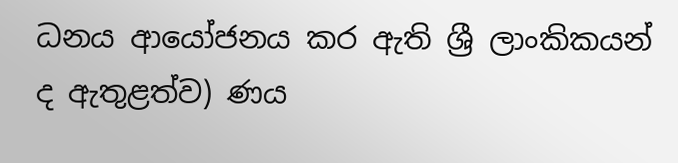ධනය ආයෝජනය කර ඇති ශ්‍රී ලාංකිකයන් ද ඇතුළත්ව) ණය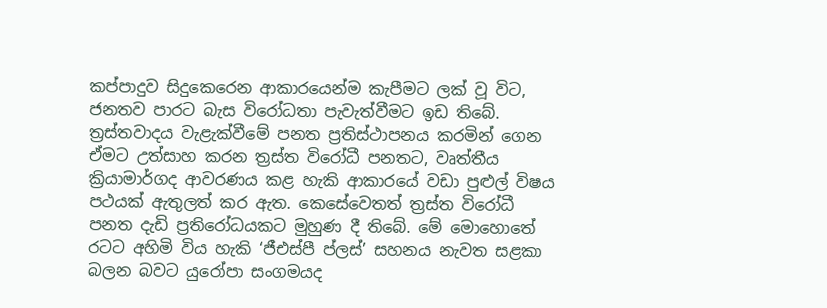කප්පාදුව සිදුකෙරෙන ආකාරයෙන්ම කැපීමට ලක් වූ විට, ජනතව පාරට බැස විරෝධතා පැවැත්වීමට ඉඩ තිබේ. ත්‍රස්තවාදය වැළැක්වීමේ පනත ප්‍රතිස්ථාපනය කරමින් ගෙන ඒමට උත්සාහ කරන ත්‍රස්ත විරෝධී පනතට, වෘත්තීය ක්‍රියාමාර්ගද ආවරණය කළ හැකි ආකාරයේ වඩා පුළුල් විෂය පථයක් ඇතුලත් කර ඇත. කෙසේවෙතත් ත්‍රස්ත විරෝධී පනත දැඩි ප්‍රතිරෝධයකට මුහුණ දී තිබේ. මේ මොහොතේ රටට අහිමි විය හැකි ‘ජීඑස්පී ප්ලස්’ සහනය නැවත සළකා බලන බවට යුරෝපා සංගමයද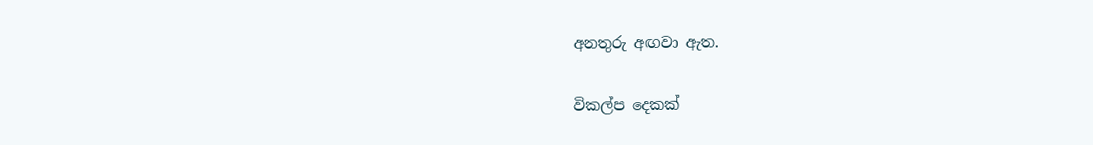අනතුරු අඟවා ඇත.

විකල්ප දෙකක්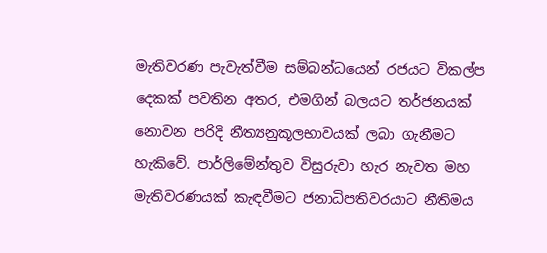මැතිවරණ පැවැත්වීම සම්බන්ධයෙන් රජයට විකල්ප දෙකක් පවතින අතර, එමගින් බලයට තර්ජනයක් නොවන පරිදි නීත්‍යනුකූලභාවයක් ලබා ගැනීමට හැකිවේ. පාර්ලිමේන්තුව විසුරුවා හැර නැවත මහ මැතිවරණයක් කැඳවීමට ජනාධිපතිවරයාට නීතිමය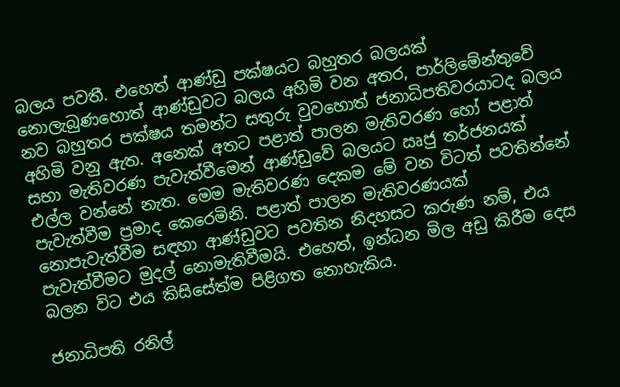බලය පවතී. එහෙත් ආණ්ඩු පක්ෂයට බහුතර බලයක් නොලැබුණහොත් ආණ්ඩුවට බලය අහිමි වන අතර, පාර්ලිමේන්තුවේ නව බහුතර පක්ෂය තමන්ට සතුරු වුවහොත් ජනාධිපතිවරයාටද බලය අහිමි වනු ඇත. අනෙක් අතට පළාත් පාලන මැතිවරණ හෝ පළාත් සභා මැතිවරණ පැවැත්වීමෙන් ආණ්ඩුවේ බලයට ඍජු තර්ජනයක් එල්ල වන්නේ නැත. මෙම මැතිවරණ දෙකම මේ වන විටත් පවතින්නේ පැවැත්වීම ප්‍රමාද කෙරෙමිනි. පළාත් පාලන මැතිවරණයක් නොපැවැත්වීම සඳහා ආණ්ඩුවට පවතින නිදහසට කරුණ නම්, එය පැවැත්වීමට මුදල් නොමැතිවීමයි. එහෙත්, ඉන්ධන මිල අඩු කිරීම දෙස බලන විට එය කිසිසේත්ම පිළිගත නොහැකිය.

ජනාධිපති රනිල්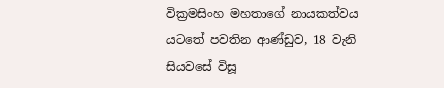වික්‍රමසිංහ මහතාගේ නායකත්වය යටතේ පවතින ආණ්ඩුව, 18 වැනි සියවසේ විසූ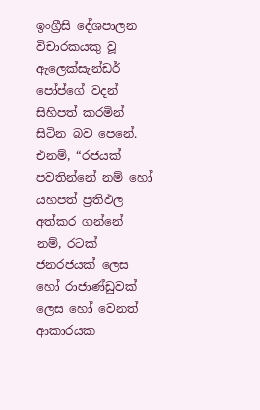ඉංග්‍රීසි දේශපාලන විචාරකයකු වූ ඇලෙක්සැන්ඩර් පෝප්ගේ වදන් සිහිපත් කරමින් සිටින බව පෙනේ. එනම්, “රජයක් පවතින්නේ නම් හෝ යහපත් ප්‍රතිඵල අත්කර ගන්නේ නම්, රටක් ජනරජයක් ලෙස හෝ රාජාණ්ඩුවක් ලෙස හෝ වෙනත් ආකාරයක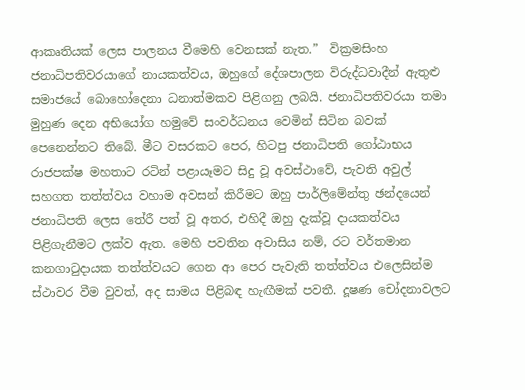ආකෘතියක් ලෙස පාලනය වීමෙහි වෙනසක් නැත.”  වික්‍රමසිංහ ජනාධිපතිවරයාගේ නායකත්වය, ඔහුගේ දේශපාලන විරුද්ධවාදීන් ඇතුළු සමාජයේ බොහෝදෙනා ධනාත්මකව පිළිගනු ලබයි. ජනාධිපතිවරයා තමා මුහුණ දෙන අභියෝග හමුවේ සංවර්ධනය වෙමින් සිටින බවක් පෙනෙන්නට තිබේ. මීට වසරකට පෙර, හිටපු ජනාධිපති ගෝඨාභය රාජපක්ෂ මහතාට රටින් පළායෑමට සිදු වූ අවස්ථාවේ, පැවති අවුල් සහගත තත්ත්වය වහාම අවසන් කිරීමට ඔහු පාර්ලිමේන්තු ඡන්දයෙන් ජනාධිපති ලෙස තේරී පත් වූ අතර, එහිදී ඔහු දැක්වූ දායකත්වය පිළිගැනීමට ලක්ව ඇත. මෙහි පවතින අවාසිය නම්, රට වර්තමාන කනගාටුදායක තත්ත්වයට ගෙන ආ පෙර පැවැති තත්ත්වය එලෙසින්ම ස්ථාවර වීම වුවත්, අද සාමය පිළිබඳ හැඟීමක් පවතී. දූෂණ චෝදනාවලට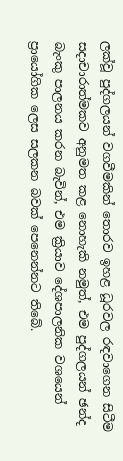ලක්වූ පුද්ගලයන් වගවීමකින් තොරව ඉහළ ධූරවල රඳවාගෙන සිටීම සදාචාරාත්මකව අනුමත කළ නොහැකි නමුත්, එම පුද්ගලයන් ඡන්ද බැංකු පාලනය කරන බැවින්, එම ක්‍රියාව දේශපාලනික වශයෙන් ප්‍රායෝගික ලෙස සලකන බවක් පෙනෙන්නට තිබේ.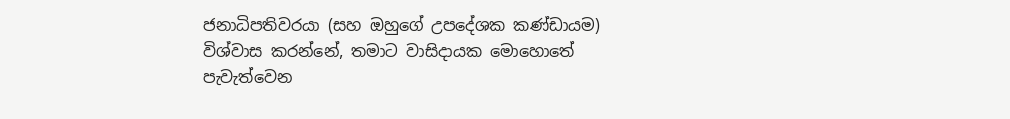ජනාධිපතිවරයා (සහ ඔහුගේ උපදේශක කණ්ඩායම) විශ්වාස කරන්නේ, තමාට වාසිදායක මොහොතේ පැවැත්වෙන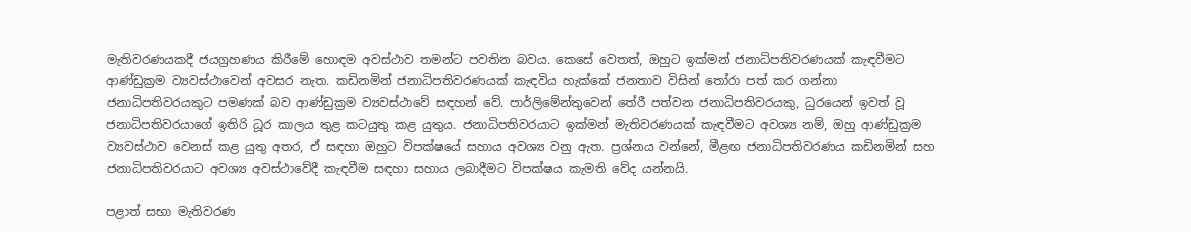මැතිවරණයකදී ජයග්‍රහණය කිරීමේ හොඳම අවස්ථාව තමන්ට පවතින බවය. කෙසේ වෙතත්, ඔහුට ඉක්මන් ජනාධිපතිවරණයක් කැඳවීමට ආණ්ඩුක්‍රම ව්‍යවස්ථාවෙන් අවසර නැත. කඩිනමින් ජනාධිපතිවරණයක් කැඳවිය හැක්කේ ජනතාව විසින් තෝරා පත් කර ගන්නා ජනාධිපතිවරයකුට පමණක් බව ආණ්ඩුක්‍රම ව්‍යවස්ථාවේ සඳහන් වේ. පාර්ලිමේන්තුවෙන් තේරී පත්වන ජනාධිපතිවරයකු, ධුරයෙන් ඉවත් වූ ජනාධිපතිවරයාගේ ඉතිරි ධූර කාලය තුළ කටයුතු කළ යුතුය. ජනාධිපතිවරයාට ඉක්මන් මැතිවරණයක් කැඳවීමට අවශ්‍ය නම්, ඔහු ආණ්ඩුක්‍රම ව්‍යවස්ථාව වෙනස් කළ යුතු අතර, ඒ සඳහා ඔහුට විපක්ෂයේ සහාය අවශ්‍ය වනු ඇත. ප්‍රශ්නය වන්නේ, මීළඟ ජනාධිපතිවරණය කඩිනමින් සහ ජනාධිපතිවරයාට අවශ්‍ය අවස්ථාවේදී කැඳවීම සඳහා සහාය ලබාදීමට විපක්ෂය කැමති වේද යන්නයි.

පළාත් සභා මැතිවරණ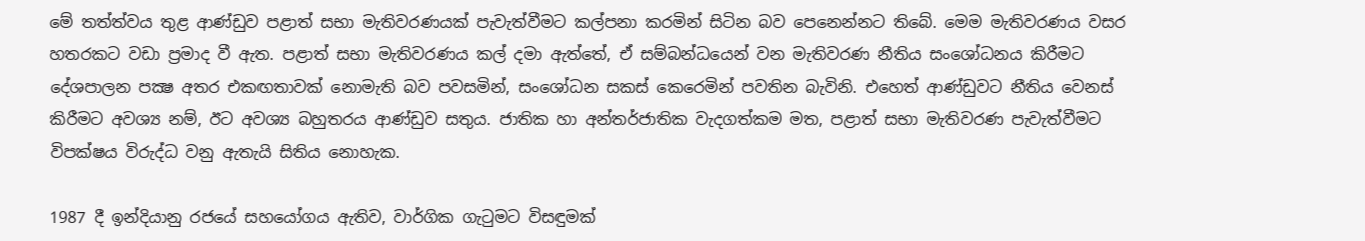මේ තත්ත්වය තුළ ආණ්ඩුව පළාත් සභා මැතිවරණයක් පැවැත්වීමට කල්පනා කරමින් සිටින බව පෙනෙන්නට තිබේ. මෙම මැතිවරණය වසර හතරකට වඩා ප්‍රමාද වී ඇත. පළාත් සභා මැතිවරණය කල් දමා ඇත්තේ, ඒ සම්බන්ධයෙන් වන මැතිවරණ නීතිය සංශෝධනය කිරීමට දේශපාලන පක්‍ෂ අතර එකඟතාවක් නොමැති බව පවසමින්, සංශෝධන සකස් කෙරෙමින් පවතින බැවිනි. එහෙත් ආණ්ඩුවට නීතිය වෙනස් කිරීමට අවශ්‍ය නම්, ඊට අවශ්‍ය බහුතරය ආණ්ඩුව සතුය. ජාතික හා අන්තර්ජාතික වැදගත්කම මත, පළාත් සභා මැතිවරණ පැවැත්වීමට විපක්ෂය විරුද්ධ වනු ඇතැයි සිතිය නොහැක.

1987 දී ඉන්දියානු රජයේ සහයෝගය ඇතිව, වාර්ගික ගැටුමට විසඳුමක්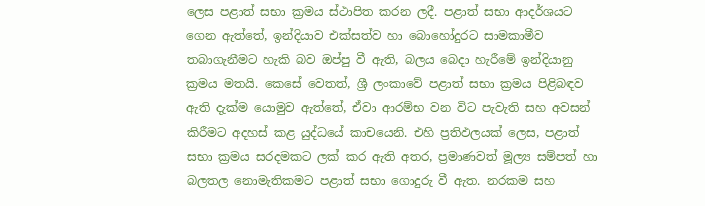ලෙස පළාත් සභා ක්‍රමය ස්ථාපිත කරන ලදී. පළාත් සභා ආදර්ශයට ගෙන ඇත්තේ, ඉන්දියාව එක්සත්ව හා බොහෝදුරට සාමකාමීව තබාගැනීමට හැකි බව ඔප්පු වී ඇති, බලය බෙදා හැරීමේ ඉන්දියානු ක්‍රමය මතයි. කෙසේ වෙතත්, ශ්‍රී ලංකාවේ පළාත් සභා ක්‍රමය පිළිබඳව ඇති දැක්ම යොමුව ඇත්තේ, ඒවා ආරම්භ වන විට පැවැති සහ අවසන් කිරීමට අදහස් කළ යුද්ධයේ කාචයෙනි. එහි ප්‍රතිඵලයක් ලෙස, පළාත් සභා ක්‍රමය සරදමකට ලක් කර ඇති අතර, ප්‍රමාණවත් මූල්‍ය සම්පත් හා බලතල නොමැතිකමට පළාත් සභා ගොදුරු වී ඇත. නරකම සහ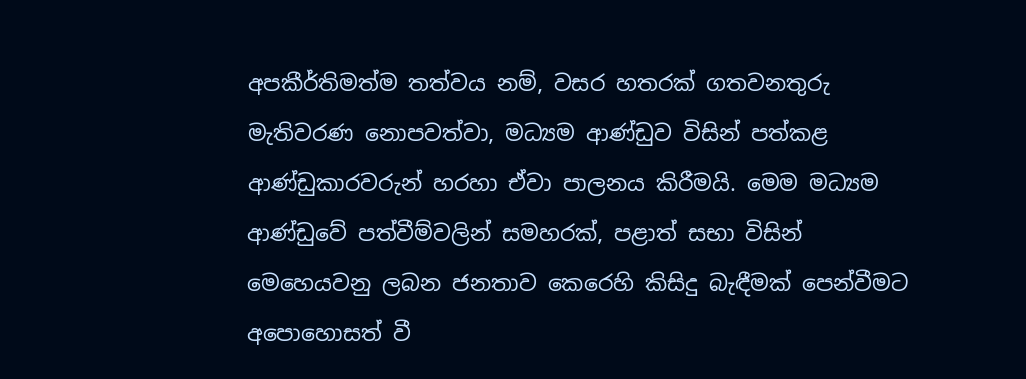අපකීර්තිමත්ම තත්වය නම්, වසර හතරක් ගතවනතුරු මැතිවරණ නොපවත්වා, මධ්‍යම ආණ්ඩුව විසින් පත්කළ ආණ්ඩුකාරවරුන් හරහා ඒවා පාලනය කිරීමයි. මෙම මධ්‍යම ආණ්ඩුවේ පත්වීම්වලින් සමහරක්, පළාත් සභා විසින් මෙහෙයවනු ලබන ජනතාව කෙරෙහි කිසිදු බැඳීමක් පෙන්වීමට අපොහොසත් වී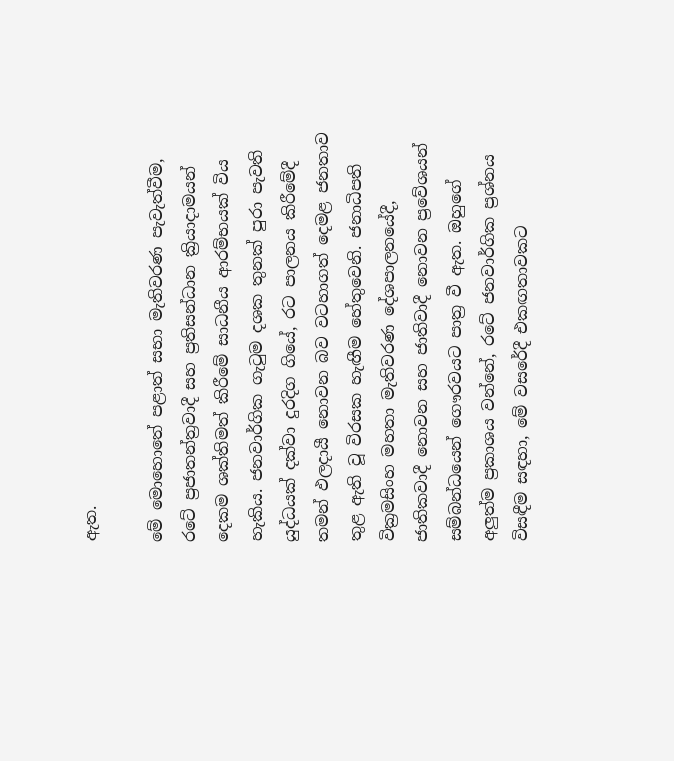ඇත.

මේ මොහොතේ පළාත් සභා මැතිවරණ පැවැත්වීම, රටේ ප්‍රජාතන්ත්‍රවාදී සහ ප්‍රතිසන්ධාන ක්‍රියාදාමයන් දෙකම ශක්තිමත් කිරීමේ සාධනීය ආරම්භයක් විය හැකිය. ජනවාර්ගික ගැටුම දශක තුනක් පුරා පැවති යුද්ධයක් දක්වා දුරදිග ගියේ, රට පාලනය කිරීමේදී තමන් ඵලදායී නොවන බව වටහාගත් දෙමළ ජනතාව තුළ ඇති වූ විරසක හැඟීම හේතුවෙනි. ජනාධිපති වික්‍රමසිංහ මහතා මැතිවරණ දේශපාලනයේදී, ජාතිකවාදී නොවන සහ ජාතිවාදී නොවන ප්‍රවේශයන් සම්බන්ධයෙන් ගෞරවයට පාත්‍ර වී ඇත. ඔහුගේ අලුත්ම ප්‍රකාශය වන්නේ, රටේ ජනවාර්ගික ප්‍රශ්නය විසඳීම සඳහා, මේ වසරේදී එකඟතාවකට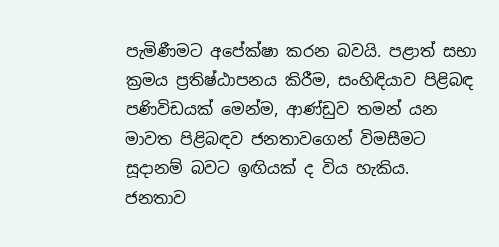පැමිණීමට අපේක්ෂා කරන බවයි. පළාත් සභා ක්‍රමය ප්‍රතිෂ්ඨාපනය කිරීම, සංහිඳියාව පිළිබඳ පණිවිඩයක් මෙන්ම, ආණ්ඩුව තමන් යන මාවත පිළිබඳව ජනතාවගෙන් විමසීමට සූදානම් බවට ඉඟියක් ද විය හැකිය. ජනතාව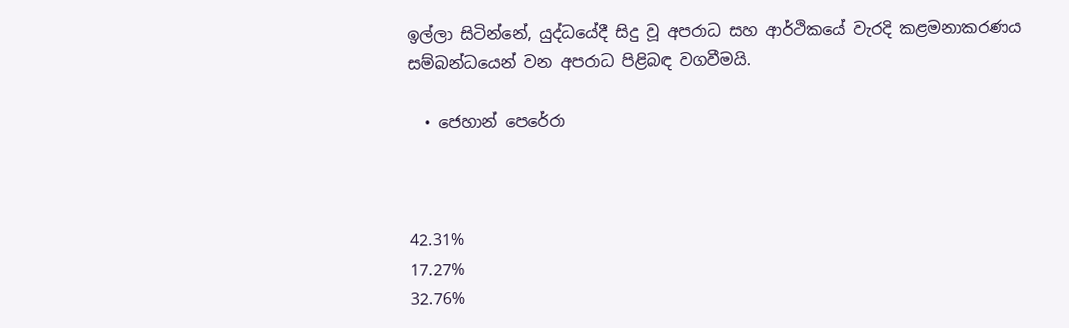ඉල්ලා සිටින්නේ, යුද්ධයේදී සිදු වූ අපරාධ සහ ආර්ථිකයේ වැරදි කළමනාකරණය සම්බන්ධයෙන් වන අපරාධ පිළිබඳ වගවීමයි.

  • ජෙහාන් පෙරේරා



42.31%
17.27%
32.76%